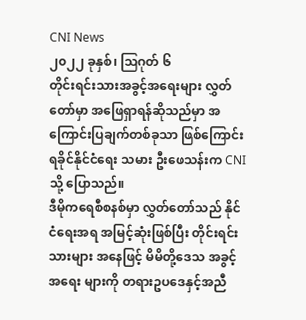CNI News
၂၀၂၂ ခုနှစ်၊ ဩဂုတ် ၆
တိုင်းရင်းသားအခွင့်အရေးများ လွှတ်တော်မှာ အဖြေရှာရန်ဆိုသည်မှာ အကြောင်းပြချက်တစ်ခုသာ ဖြစ်ကြောင်း ရခိုင်နိုင်ငံရေး သမား ဦးဖေသန်းက CNI သို့ ပြောသည်။
ဒီမိုကရေစီစနစ်မှာ လွှတ်တော်သည် နိုင်ငံရေးအရ အမြင့်ဆုံးဖြစ်ပြီး တိုင်းရင်းသားများ အနေဖြင့် မိမိတို့ဒေသ အခွင့်အရေး များကို တရားဥပဒေနှင့်အညီ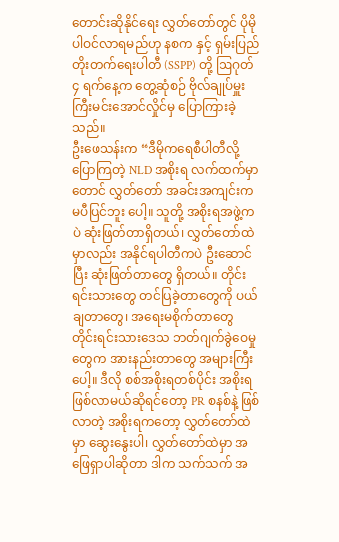တောင်းဆိုနိုင်ရေး လွှတ်တော်တွင် ပိုမိုပါဝင်လာရမည်ဟု နစက နှင့် ရှမ်းပြည်တိုးတက်ရေးပါတီ (SSPP) တို့ ဩဂုတ် ၄ ရက်နေ့က တွေ့ဆုံစဉ် ဗိုလ်ချုပ်မှူးကြီးမင်းအောင်လှိုင်မှ ပြောကြားခဲ့သည်။
ဦးဖေသန်းက “ဒီမိုကရေစီပါတီလို့ ပြောကြတဲ့ NLD အစိုးရ လက်ထက်မှာတောင် လွှတ်တော် အခင်းအကျင်းက မပီပြင်ဘူး ပေါ့။ သူတို့ အစိုးရအဖွဲ့ကပဲ ဆုံးဖြတ်တာရှိတယ်၊ လွှတ်တော်ထဲမှာလည်း အနိုင်ရပါတီကပဲ ဦးဆောင်ပြီး ဆုံးဖြတ်တာတွေ ရှိတယ်။ တိုင်းရင်းသားတွေ တင်ပြခဲ့တာတွေကို ပယ်ချတာတွေ၊ အရေးမစိုက်တာတွေ တိုင်းရင်းသားဒေသ ဘတ်ဂျက်ခွဲဝေမှု တွေက အားနည်းတာတွေ အများကြီးပေါ့။ ဒီလို စစ်အစိုးရတစ်ပိုင်း အစိုးရဖြစ်လာမယ်ဆိုရင်တော့ PR စနစ်နဲ့ ဖြစ်လာတဲ့ အစိုးရကတော့ လွှတ်တော်ထဲမှာ ဆွေးနွေးပါ၊ လွှတ်တော်ထဲမှာ အဖြေရှာပါဆိုတာ ဒါက သက်သက် အ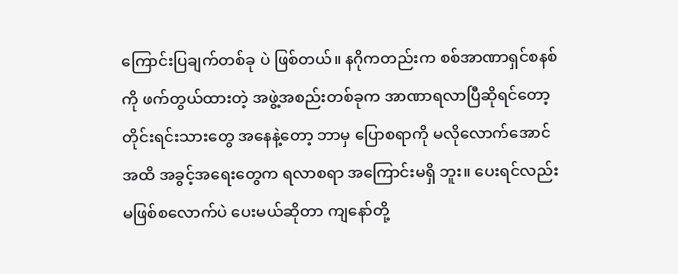ကြောင်းပြချက်တစ်ခု ပဲ ဖြစ်တယ်။ နဂိုကတည်းက စစ်အာဏာရှင်စနစ်ကို ဖက်တွယ်ထားတဲ့ အဖွဲ့အစည်းတစ်ခုက အာဏာရလာပြီဆိုရင်တော့ တိုင်းရင်းသားတွေ အနေနဲ့တော့ ဘာမှ ပြောစရာကို မလိုလောက်အောင်အထိ အခွင့်အရေးတွေက ရလာစရာ အကြောင်းမရှိ ဘူး။ ပေးရင်လည်း မဖြစ်စလောက်ပဲ ပေးမယ်ဆိုတာ ကျနော်တို့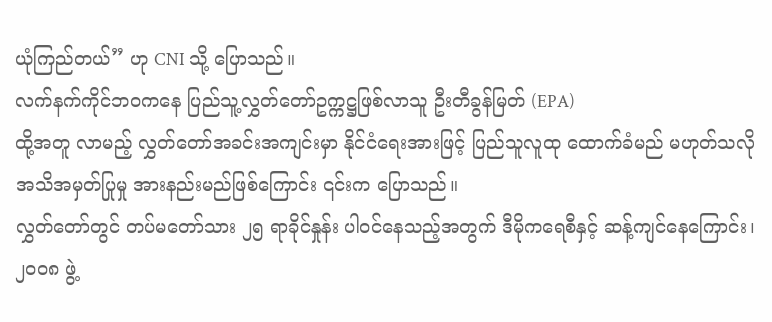ယုံကြည်တယ်” ဟု CNI သို့ ပြောသည်။
လက်နက်ကိုင်ဘ၀ကနေ ပြည်သူ့လွှတ်တော်ဥက္ကဋ္ဌဖြစ်လာသူ ဦးတီခွန်မြတ် (EPA)
ထို့အတူ လာမည့် လွှတ်တော်အခင်းအကျင်းမှာ နိုင်ငံရေးအားဖြင့် ပြည်သူလူထု ထောက်ခံမည် မဟုတ်သလို အသိအမှတ်ပြုမှု အားနည်းမည်ဖြစ်ကြောင်း ၎င်းက ပြောသည်။
လွှတ်တော်တွင် တပ်မတော်သား ၂၅ ရာခိုင်နှုန်း ပါဝင်နေသည့်အတွက် ဒီမိုကရေစီနှင့် ဆန့်ကျင်နေကြောင်း၊ ၂၀၀၈ ဖွဲ့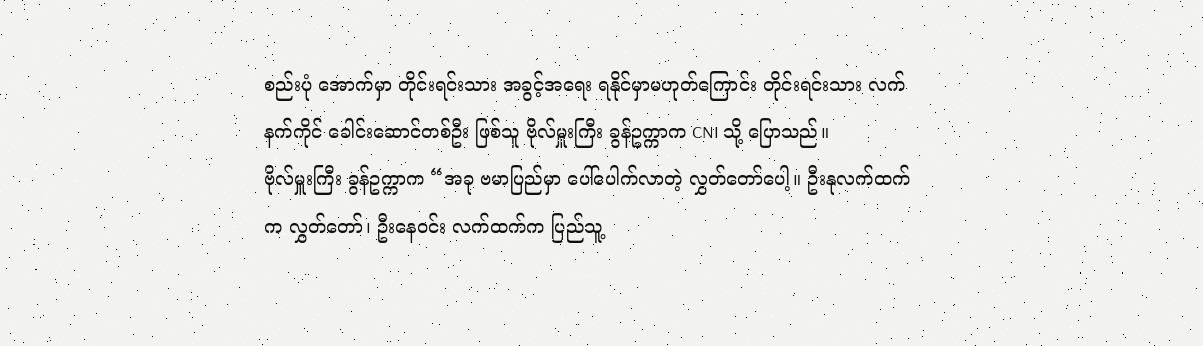စည်းပုံ အောက်မှာ တိုင်းရင်းသား အခွင့်အရေး ရနိုင်မှာမဟုတ်ကြောင်း တိုင်းရင်းသား လက်နက်ကိုင် ခေါင်းဆောင်တစ်ဦး ဖြစ်သူ ဗိုလ်မှူးကြီး ခွန်ဥက္ကာက CNI သို့ ပြောသည်။
ဗိုလ်မှူးကြီး ခွန်ဥက္ကာက “အခု ဗမာပြည်မှာ ပေါ်ပေါက်လာတဲ့ လွှတ်တော်ပေါ့။ ဦးနုလက်ထက်က လွှတ်တော်၊ ဦးနေဝင်း လက်ထက်က ပြည်သူ့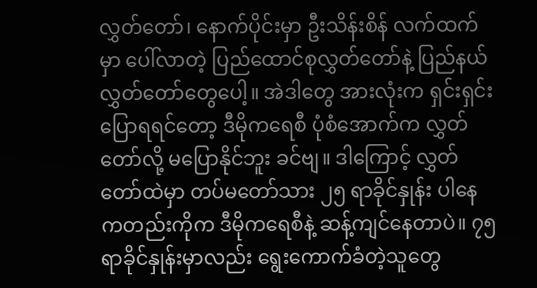လွှတ်တော်၊ နောက်ပိုင်းမှာ ဦးသိန်းစိန် လက်ထက်မှာ ပေါ်လာတဲ့ ပြည်ထောင်စုလွှတ်တော်နဲ့ ပြည်နယ် လွှတ်တော်တွေပေါ့။ အဲဒါတွေ အားလုံးက ရှင်းရှင်းပြောရရင်တော့ ဒီမိုကရေစီ ပုံစံအောက်က လွှတ်တော်လို့ မပြောနိုင်ဘူး ခင်ဗျ။ ဒါကြောင့် လွှတ်တော်ထဲမှာ တပ်မတော်သား ၂၅ ရာခိုင်နှုန်း ပါနေ ကတည်းကိုက ဒီမိုကရေစီနဲ့ ဆန့်ကျင်နေတာပဲ။ ၇၅ ရာခိုင်နှုန်းမှာလည်း ရွေးကောက်ခံတဲ့သူတွေ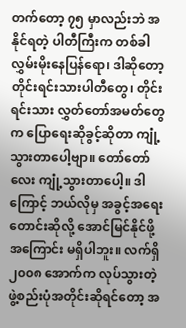တက်တော့ ၇၅ မှာလည်းဘဲ အနိုင်ရတဲ့ ပါတီကြီးက တစ်ခါ လွှမ်းမိုးနေပြန်ရော၊ ဒါဆိုတော့ တိုင်းရင်းသားပါတီတွေ၊ တိုင်းရင်းသား လွှတ်တော်အမတ်တွေက ပြောရေးဆိုခွင့်ဆိုတာ ကျုံ့သွားတာပေါ့ဗျာ။ တော်တော်လေး ကျုံ့သွားတာပေါ့။ ဒါကြောင့် ဘယ်လိုမှ အခွင့်အရေး တောင်းဆိုလို့ အောင်မြင်နိုင်ဖို့ အကြောင်း မရှိပါဘူး။ လက်ရှိ ၂၀၀၈ အောက်က လုပ်သွားတဲ့ ဖွဲ့စည်းပုံအတိုင်းဆိုရင်တော့ အ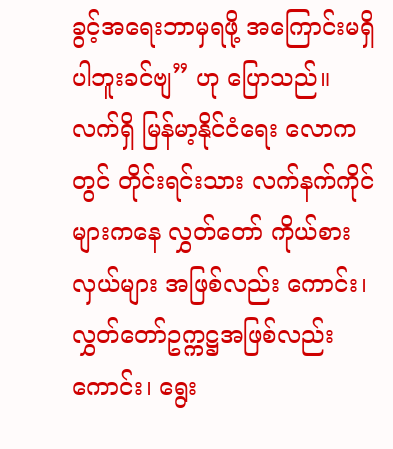ခွင့်အရေးဘာမှရဖို့ အကြောင်းမရှိပါဘူးခင်ဗျ” ဟု ပြောသည်။
လက်ရှိ မြန်မာ့နိုင်ငံရေး လောကတွင် တိုင်းရင်းသား လက်နက်ကိုင်များကနေ လွှတ်တော် ကိုယ်စားလှယ်များ အဖြစ်လည်း ကောင်း၊ လွှတ်တော်ဥက္ကဋ္ဌအဖြစ်လည်းကောင်း၊ ရွေး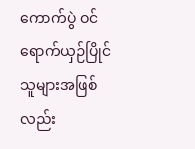ကောက်ပွဲ ဝင်ရောက်ယှဉ်ပြိုင်သူများအဖြစ်လည်း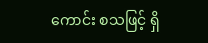ကောင်း စသဖြင့် ရှိ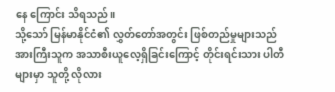နေ ကြောင်း သိရသည်။
သို့သော် မြန်မာနိုင်ငံ၏ လွှတ်တော်အတွင်း ဖြစ်တည်မှုများသည် အားကြီးသူက အသာစီးယူလေ့ရှိခြင်းကြောင့် တိုင်းရင်းသား ပါတီများမှာ သူတို့ လိုလား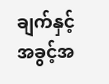ချက်နှင့် အခွင့်အ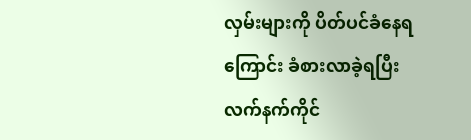လှမ်းများကို ပိတ်ပင်ခံနေရကြောင်း ခံစားလာခဲ့ရပြီး လက်နက်ကိုင်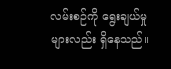လမ်းစဉ်ကို ရွေးချယ်မှုများလည်း ရှိနေသည်။